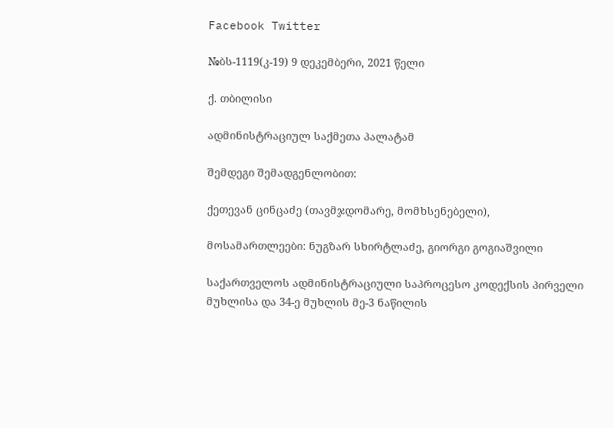Facebook Twitter

№ბს-1119(კ-19) 9 დეკემბერი, 2021 წელი

ქ. თბილისი

ადმინისტრაციულ საქმეთა პალატამ

შემდეგი შემადგენლობით:

ქეთევან ცინცაძე (თავმჯდომარე, მომხსენებელი),

მოსამართლეები: ნუგზარ სხირტლაძე, გიორგი გოგიაშვილი

საქართველოს ადმინისტრაციული საპროცესო კოდექსის პირველი მუხლისა და 34-ე მუხლის მე-3 ნაწილის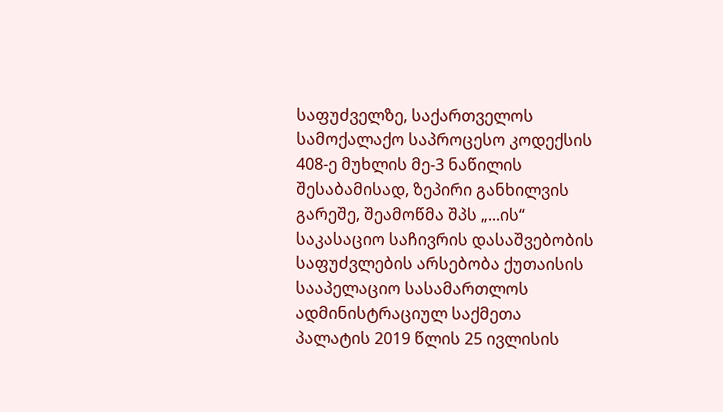საფუძველზე, საქართველოს სამოქალაქო საპროცესო კოდექსის 408-ე მუხლის მე-3 ნაწილის შესაბამისად, ზეპირი განხილვის გარეშე, შეამოწმა შპს „...ის“ საკასაციო საჩივრის დასაშვებობის საფუძვლების არსებობა ქუთაისის სააპელაციო სასამართლოს ადმინისტრაციულ საქმეთა პალატის 2019 წლის 25 ივლისის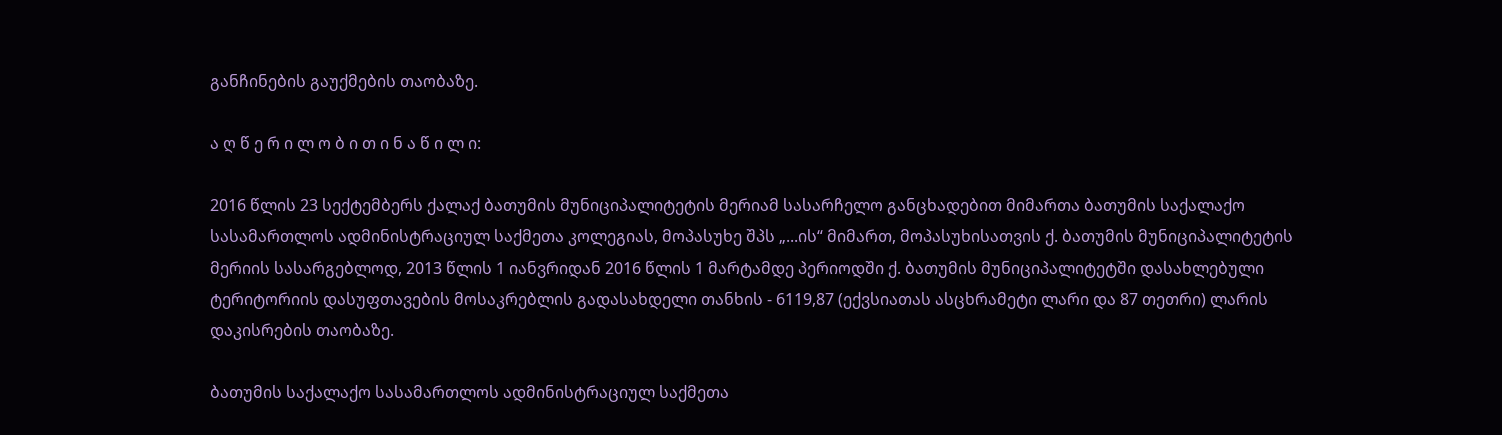განჩინების გაუქმების თაობაზე.

ა ღ წ ე რ ი ლ ო ბ ი თ ი ნ ა წ ი ლ ი:

2016 წლის 23 სექტემბერს ქალაქ ბათუმის მუნიციპალიტეტის მერიამ სასარჩელო განცხადებით მიმართა ბათუმის საქალაქო სასამართლოს ადმინისტრაციულ საქმეთა კოლეგიას, მოპასუხე შპს „...ის“ მიმართ, მოპასუხისათვის ქ. ბათუმის მუნიციპალიტეტის მერიის სასარგებლოდ, 2013 წლის 1 იანვრიდან 2016 წლის 1 მარტამდე პერიოდში ქ. ბათუმის მუნიციპალიტეტში დასახლებული ტერიტორიის დასუფთავების მოსაკრებლის გადასახდელი თანხის - 6119,87 (ექვსიათას ასცხრამეტი ლარი და 87 თეთრი) ლარის დაკისრების თაობაზე.

ბათუმის საქალაქო სასამართლოს ადმინისტრაციულ საქმეთა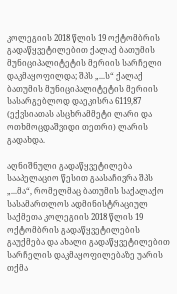კოლეგიის 2018 წლის 19 ოქტომბრის გადაწყვეტილებით ქალაქ ბათუმის მუნიციპალიტეტის მერიის სარჩელი დაკმაყოფილდა; შპს „...ს“ ქალაქ ბათუმის მუნიციპალიტეტის მერიის სასარგებლოდ დაეკისრა 6119,87 (ექვსიათას ასცხრამმეტი ლარი და ოთხმოცდაშვიდი თეთრი) ლარის გადახდა.

აღნიშნული გადაწყვეტილება სააპელაციო წესით გაასაჩივრა შპს „...მა“, რომელმაც ბათუმის საქალაქო სასამართლოს ადმინისტრაციულ საქმეთა კოლეგიის 2018 წლის 19 ოქტომბრის გადაწყვეტილების გაუქმება და ახალი გადაწყვეტილებით სარჩელის დაკმაყოფილებაზე უარის თქმა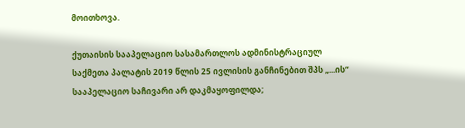მოითხოვა.

ქუთაისის სააპელაციო სასამართლოს ადმინისტრაციულ საქმეთა პალატის 2019 წლის 25 ივლისის განჩინებით შპს „...ის“ სააპელაციო საჩივარი არ დაკმაყოფილდა;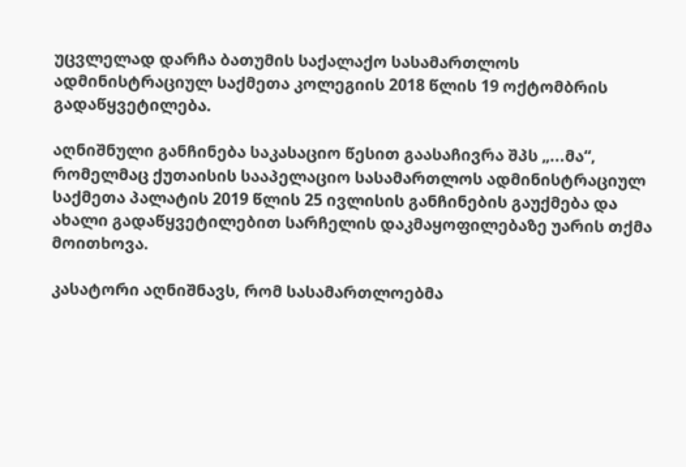უცვლელად დარჩა ბათუმის საქალაქო სასამართლოს ადმინისტრაციულ საქმეთა კოლეგიის 2018 წლის 19 ოქტომბრის გადაწყვეტილება.

აღნიშნული განჩინება საკასაციო წესით გაასაჩივრა შპს „...მა“, რომელმაც ქუთაისის სააპელაციო სასამართლოს ადმინისტრაციულ საქმეთა პალატის 2019 წლის 25 ივლისის განჩინების გაუქმება და ახალი გადაწყვეტილებით სარჩელის დაკმაყოფილებაზე უარის თქმა მოითხოვა.

კასატორი აღნიშნავს, რომ სასამართლოებმა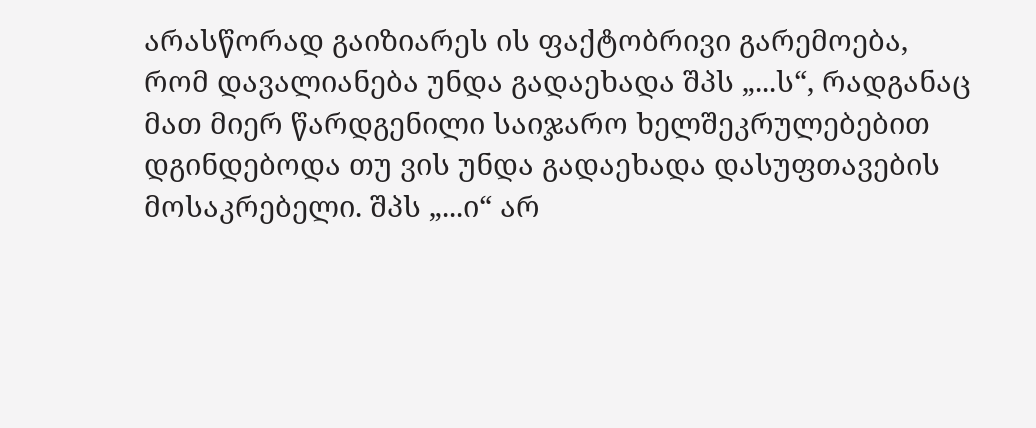არასწორად გაიზიარეს ის ფაქტობრივი გარემოება, რომ დავალიანება უნდა გადაეხადა შპს „...ს“, რადგანაც მათ მიერ წარდგენილი საიჯარო ხელშეკრულებებით დგინდებოდა თუ ვის უნდა გადაეხადა დასუფთავების მოსაკრებელი. შპს „...ი“ არ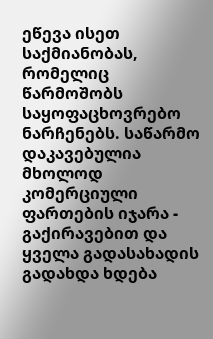ეწევა ისეთ საქმიანობას, რომელიც წარმოშობს საყოფაცხოვრებო ნარჩენებს. საწარმო დაკავებულია მხოლოდ კომერციული ფართების იჯარა - გაქირავებით და ყველა გადასახადის გადახდა ხდება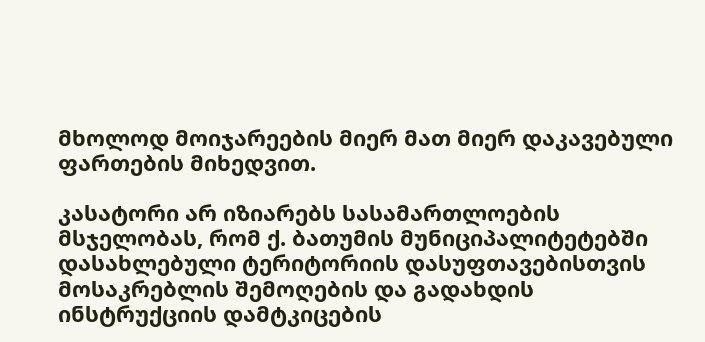მხოლოდ მოიჯარეების მიერ მათ მიერ დაკავებული ფართების მიხედვით.

კასატორი არ იზიარებს სასამართლოების მსჯელობას, რომ ქ. ბათუმის მუნიციპალიტეტებში დასახლებული ტერიტორიის დასუფთავებისთვის მოსაკრებლის შემოღების და გადახდის ინსტრუქციის დამტკიცების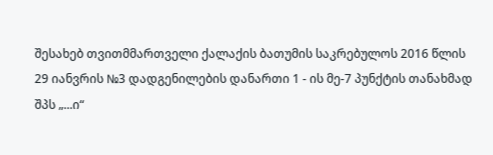შესახებ თვითმმართველი ქალაქის ბათუმის საკრებულოს 2016 წლის 29 იანვრის №3 დადგენილების დანართი 1 - ის მე-7 პუნქტის თანახმად შპს „...ი“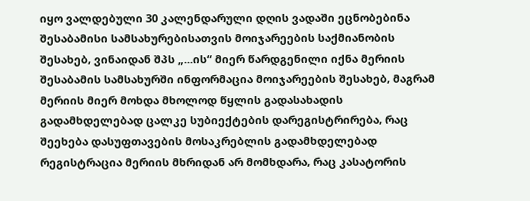იყო ვალდებული 30 კალენდარული დღის ვადაში ეცნობებინა შესაბამისი სამსახურებისათვის მოიჯარეების საქმიანობის შესახებ, ვინაიდან შპს „...ის“ მიერ წარდგენილი იქნა მერიის შესაბამის სამსახურში ინფორმაცია მოიჯარეების შესახებ, მაგრამ მერიის მიერ მოხდა მხოლოდ წყლის გადასახადის გადამხდელებად ცალკე სუბიექტების დარეგისტრირება, რაც შეეხება დასუფთავების მოსაკრებლის გადამხდელებად რეგისტრაცია მერიის მხრიდან არ მომხდარა, რაც კასატორის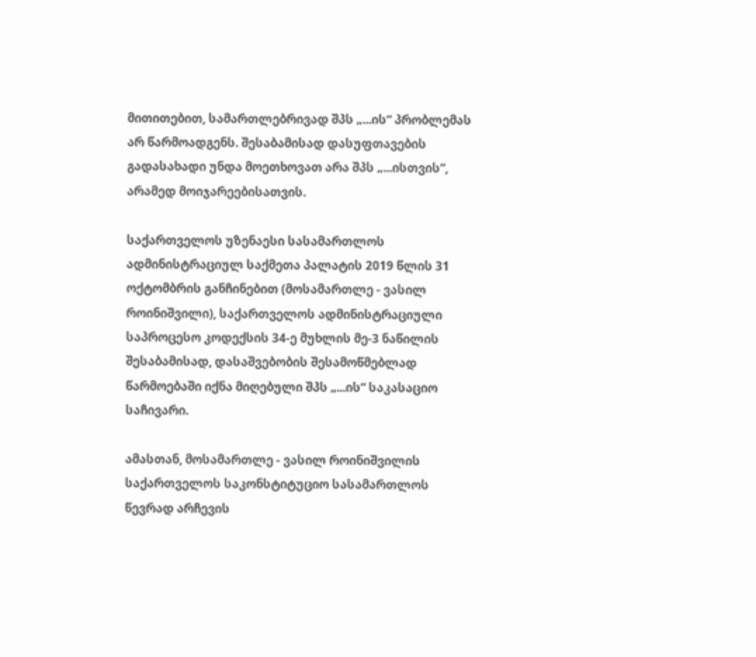მითითებით, სამართლებრივად შპს „...ის“ პრობლემას არ წარმოადგენს. შესაბამისად დასუფთავების გადასახადი უნდა მოეთხოვათ არა შპს „...ისთვის“, არამედ მოიჯარეებისათვის.

საქართველოს უზენაესი სასამართლოს ადმინისტრაციულ საქმეთა პალატის 2019 წლის 31 ოქტომბრის განჩინებით (მოსამართლე - ვასილ როინიშვილი), საქართველოს ადმინისტრაციული საპროცესო კოდექსის 34-ე მუხლის მე-3 ნაწილის შესაბამისად, დასაშვებობის შესამოწმებლად წარმოებაში იქნა მიღებული შპს „...ის“ საკასაციო საჩივარი.

ამასთან, მოსამართლე - ვასილ როინიშვილის საქართველოს საკონსტიტუციო სასამართლოს წევრად არჩევის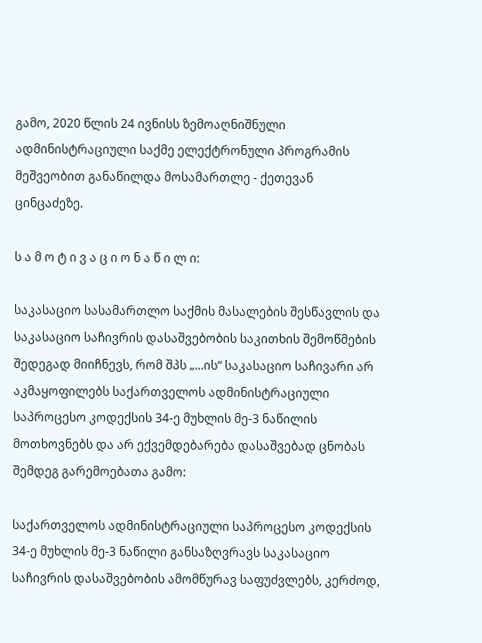გამო, 2020 წლის 24 ივნისს ზემოაღნიშნული ადმინისტრაციული საქმე ელექტრონული პროგრამის მეშვეობით განაწილდა მოსამართლე - ქეთევან ცინცაძეზე.

ს ა მ ო ტ ი ვ ა ც ი ო ნ ა წ ი ლ ი:

საკასაციო სასამართლო საქმის მასალების შესწავლის და საკასაციო საჩივრის დასაშვებობის საკითხის შემოწმების შედეგად მიიჩნევს, რომ შპს „...ის“ საკასაციო საჩივარი არ აკმაყოფილებს საქართველოს ადმინისტრაციული საპროცესო კოდექსის 34-ე მუხლის მე-3 ნაწილის მოთხოვნებს და არ ექვემდებარება დასაშვებად ცნობას შემდეგ გარემოებათა გამო:

საქართველოს ადმინისტრაციული საპროცესო კოდექსის 34-ე მუხლის მე-3 ნაწილი განსაზღვრავს საკასაციო საჩივრის დასაშვებობის ამომწურავ საფუძვლებს, კერძოდ,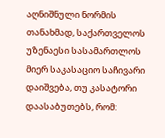აღნიშნული ნორმის თანახმად, საქართველოს უზენაესი სასამართლოს მიერ საკასაციო საჩივარი დაიშვება, თუ კასატორი დაასაბუთებს, რომ: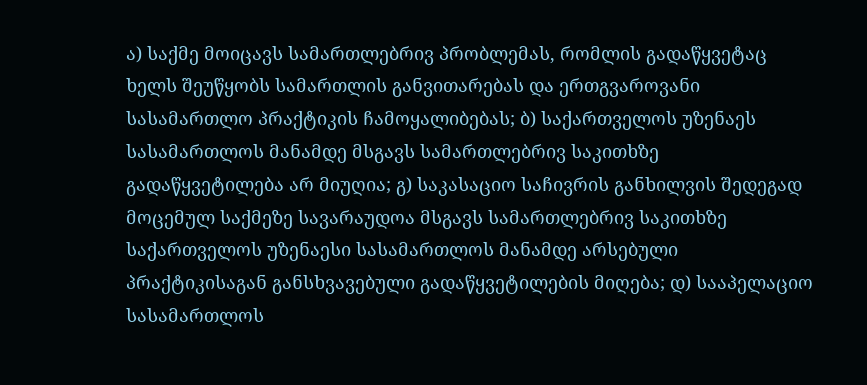ა) საქმე მოიცავს სამართლებრივ პრობლემას, რომლის გადაწყვეტაც ხელს შეუწყობს სამართლის განვითარებას და ერთგვაროვანი სასამართლო პრაქტიკის ჩამოყალიბებას; ბ) საქართველოს უზენაეს სასამართლოს მანამდე მსგავს სამართლებრივ საკითხზე გადაწყვეტილება არ მიუღია; გ) საკასაციო საჩივრის განხილვის შედეგად მოცემულ საქმეზე სავარაუდოა მსგავს სამართლებრივ საკითხზე საქართველოს უზენაესი სასამართლოს მანამდე არსებული პრაქტიკისაგან განსხვავებული გადაწყვეტილების მიღება; დ) სააპელაციო სასამართლოს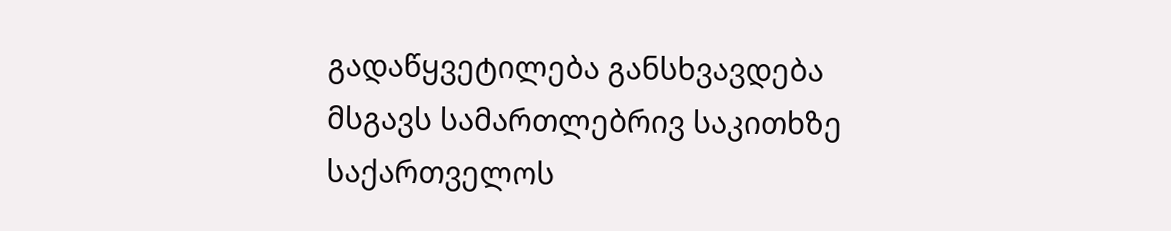გადაწყვეტილება განსხვავდება მსგავს სამართლებრივ საკითხზე საქართველოს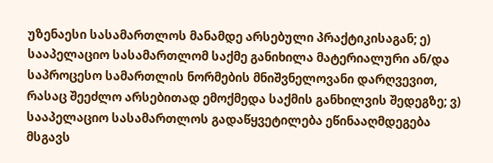უზენაესი სასამართლოს მანამდე არსებული პრაქტიკისაგან; ე) სააპელაციო სასამართლომ საქმე განიხილა მატერიალური ან/და საპროცესო სამართლის ნორმების მნიშვნელოვანი დარღვევით, რასაც შეეძლო არსებითად ემოქმედა საქმის განხილვის შედეგზე; ვ) სააპელაციო სასამართლოს გადაწყვეტილება ეწინააღმდეგება მსგავს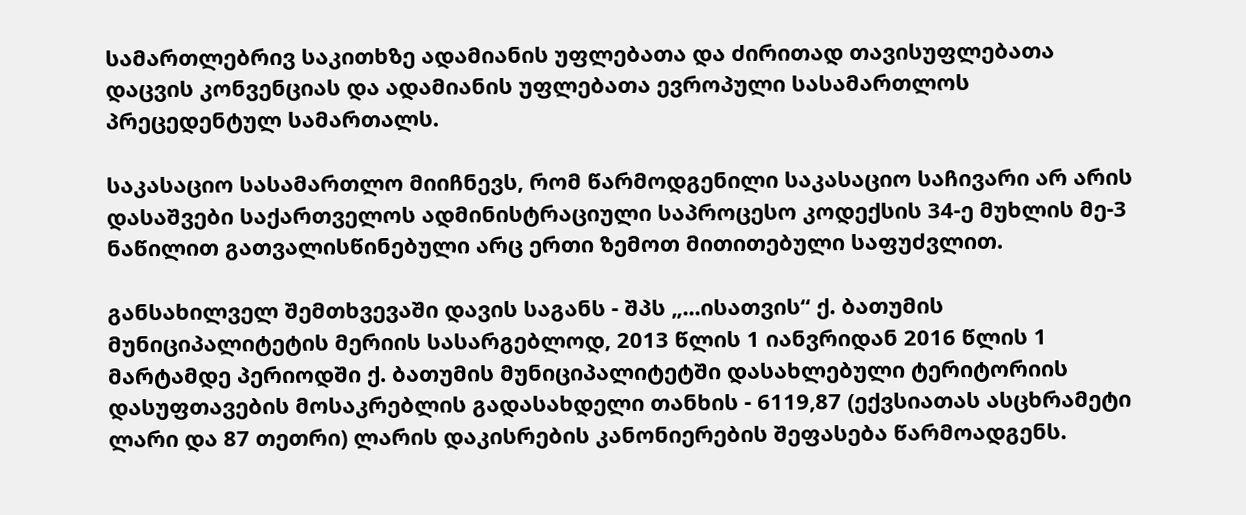სამართლებრივ საკითხზე ადამიანის უფლებათა და ძირითად თავისუფლებათა დაცვის კონვენციას და ადამიანის უფლებათა ევროპული სასამართლოს პრეცედენტულ სამართალს.

საკასაციო სასამართლო მიიჩნევს, რომ წარმოდგენილი საკასაციო საჩივარი არ არის დასაშვები საქართველოს ადმინისტრაციული საპროცესო კოდექსის 34-ე მუხლის მე-3 ნაწილით გათვალისწინებული არც ერთი ზემოთ მითითებული საფუძვლით.

განსახილველ შემთხვევაში დავის საგანს - შპს „...ისათვის“ ქ. ბათუმის მუნიციპალიტეტის მერიის სასარგებლოდ, 2013 წლის 1 იანვრიდან 2016 წლის 1 მარტამდე პერიოდში ქ. ბათუმის მუნიციპალიტეტში დასახლებული ტერიტორიის დასუფთავების მოსაკრებლის გადასახდელი თანხის - 6119,87 (ექვსიათას ასცხრამეტი ლარი და 87 თეთრი) ლარის დაკისრების კანონიერების შეფასება წარმოადგენს.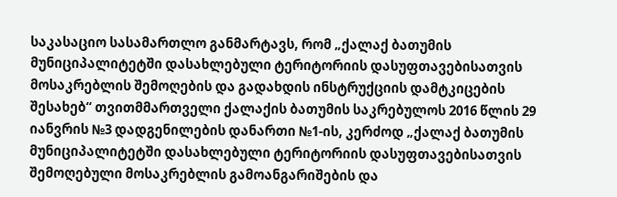საკასაციო სასამართლო განმარტავს, რომ „ქალაქ ბათუმის მუნიციპალიტეტში დასახლებული ტერიტორიის დასუფთავებისათვის მოსაკრებლის შემოღების და გადახდის ინსტრუქციის დამტკიცების შესახებ“ თვითმმართველი ქალაქის ბათუმის საკრებულოს 2016 წლის 29 იანვრის №3 დადგენილების დანართი №1-ის, კერძოდ „ქალაქ ბათუმის მუნიციპალიტეტში დასახლებული ტერიტორიის დასუფთავებისათვის შემოღებული მოსაკრებლის გამოანგარიშების და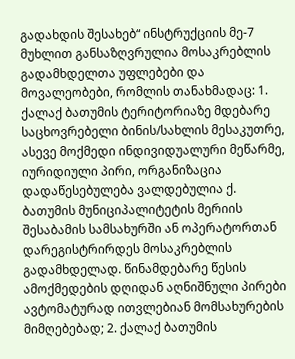გადახდის შესახებ“ ინსტრუქციის მე-7 მუხლით განსაზღვრულია მოსაკრებლის გადამხდელთა უფლებები და მოვალეობები, რომლის თანახმადაც: 1. ქალაქ ბათუმის ტერიტორიაზე მდებარე საცხოვრებელი ბინის/სახლის მესაკუთრე, ასევე მოქმედი ინდივიდუალური მეწარმე, იურიდიული პირი, ორგანიზაცია დადაწესებულება ვალდებულია ქ. ბათუმის მუნიციპალიტეტის მერიის შესაბამის სამსახურში ან ოპერატორთან დარეგისტრირდეს მოსაკრებლის გადამხდელად. წინამდებარე წესის ამოქმედების დღიდან აღნიშნული პირები ავტომატურად ითვლებიან მომსახურების მიმღებებად; 2. ქალაქ ბათუმის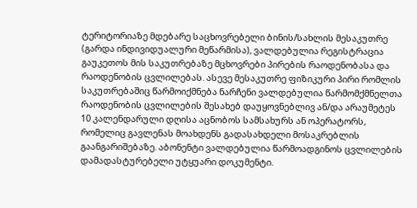ტერიტორიაზე მდებარე საცხოვრებელი ბინის/სახლის მესაკუთრე (გარდა ინდივიდუალური მეწარმისა), ვალდებულია რეგისტრაცია გაუკეთოს მის საკუთრებაზე მცხოვრები პირების რაოდენობასა და რაოდენობის ცვლილებას. ასევე მესაკუთრე ფიზიკური პირი რომლის საკუთრებაშიც წარმოიქმნება ნარჩენი ვალდებულია წარმომქმნელთა რაოდენობის ცვლილების შესახებ დაუყოვნებლივ ან/და არაუმეტეს 10 კალენდარული დღისა აცნობოს სამსახურს ან ოპერატორს, რომელიც გავლენას მოახდენს გადასახდელი მოსაკრებლის გაანგარიშებაზე. აბონენტი ვალდებულია წარმოადგინოს ცვლილების დამადასტურებელი უტყუარი დოკუმენტი.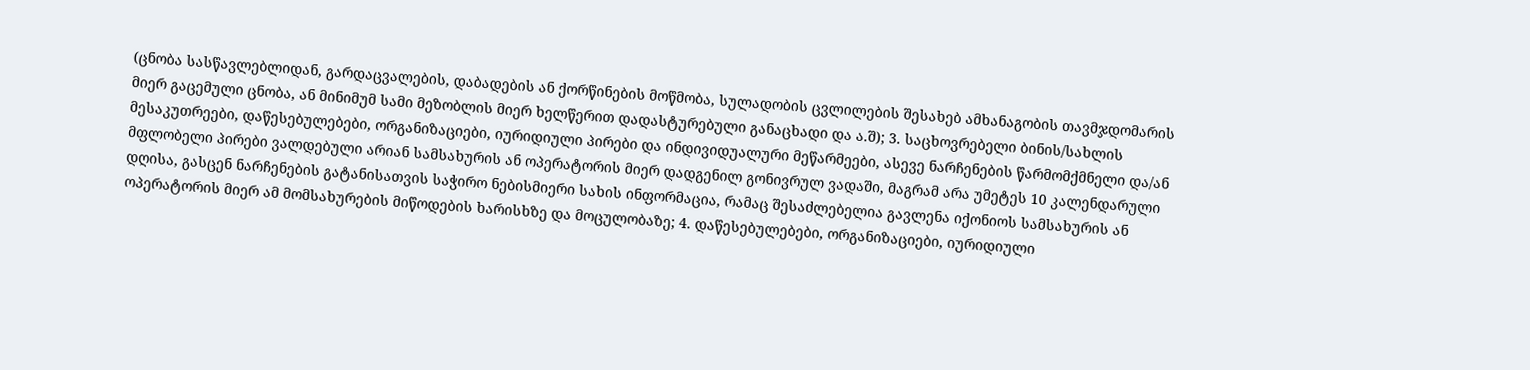(ცნობა სასწავლებლიდან, გარდაცვალების, დაბადების ან ქორწინების მოწმობა, სულადობის ცვლილების შესახებ ამხანაგობის თავმჯდომარის მიერ გაცემული ცნობა, ან მინიმუმ სამი მეზობლის მიერ ხელწერით დადასტურებული განაცხადი და ა.შ); 3. საცხოვრებელი ბინის/სახლის მესაკუთრეები, დაწესებულებები, ორგანიზაციები, იურიდიული პირები და ინდივიდუალური მეწარმეები, ასევე ნარჩენების წარმომქმნელი და/ან მფლობელი პირები ვალდებული არიან სამსახურის ან ოპერატორის მიერ დადგენილ გონივრულ ვადაში, მაგრამ არა უმეტეს 10 კალენდარული დღისა, გასცენ ნარჩენების გატანისათვის საჭირო ნებისმიერი სახის ინფორმაცია, რამაც შესაძლებელია გავლენა იქონიოს სამსახურის ან ოპერატორის მიერ ამ მომსახურების მიწოდების ხარისხზე და მოცულობაზე; 4. დაწესებულებები, ორგანიზაციები, იურიდიული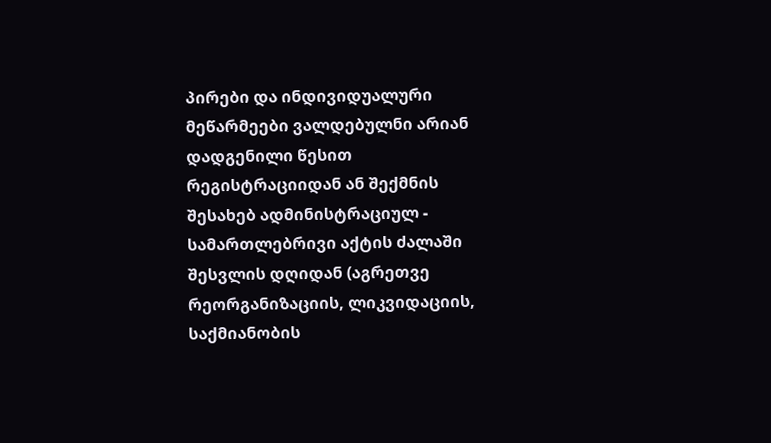პირები და ინდივიდუალური მეწარმეები ვალდებულნი არიან დადგენილი წესით რეგისტრაციიდან ან შექმნის შესახებ ადმინისტრაციულ - სამართლებრივი აქტის ძალაში შესვლის დღიდან (აგრეთვე რეორგანიზაციის, ლიკვიდაციის, საქმიანობის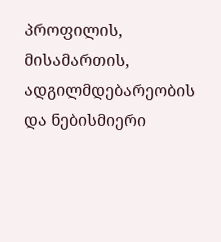პროფილის, მისამართის, ადგილმდებარეობის და ნებისმიერი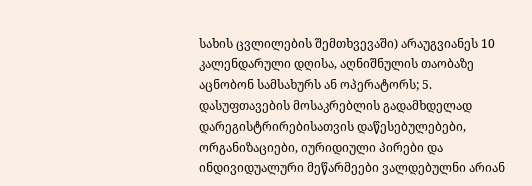სახის ცვლილების შემთხვევაში) არაუგვიანეს 10 კალენდარული დღისა, აღნიშნულის თაობაზე აცნობონ სამსახურს ან ოპერატორს; 5. დასუფთავების მოსაკრებლის გადამხდელად დარეგისტრირებისათვის დაწესებულებები, ორგანიზაციები, იურიდიული პირები და ინდივიდუალური მეწარმეები ვალდებულნი არიან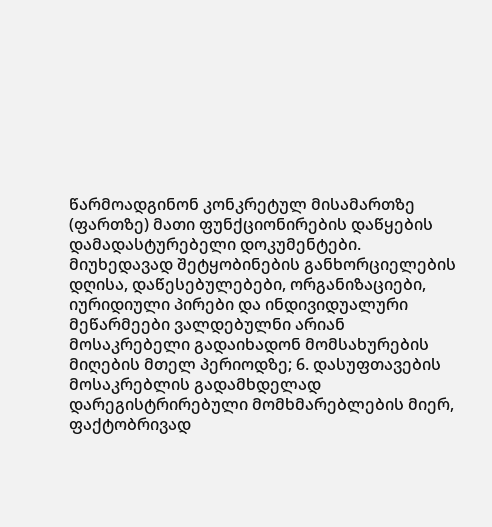წარმოადგინონ კონკრეტულ მისამართზე (ფართზე) მათი ფუნქციონირების დაწყების დამადასტურებელი დოკუმენტები. მიუხედავად შეტყობინების განხორციელების დღისა, დაწესებულებები, ორგანიზაციები, იურიდიული პირები და ინდივიდუალური მეწარმეები ვალდებულნი არიან მოსაკრებელი გადაიხადონ მომსახურების მიღების მთელ პერიოდზე; 6. დასუფთავების მოსაკრებლის გადამხდელად დარეგისტრირებული მომხმარებლების მიერ, ფაქტობრივად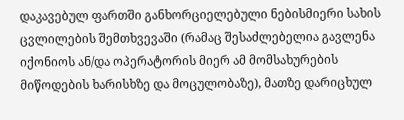დაკავებულ ფართში განხორციელებული ნებისმიერი სახის ცვლილების შემთხვევაში (რამაც შესაძლებელია გავლენა იქონიოს ან/და ოპერატორის მიერ ამ მომსახურების მიწოდების ხარისხზე და მოცულობაზე), მათზე დარიცხულ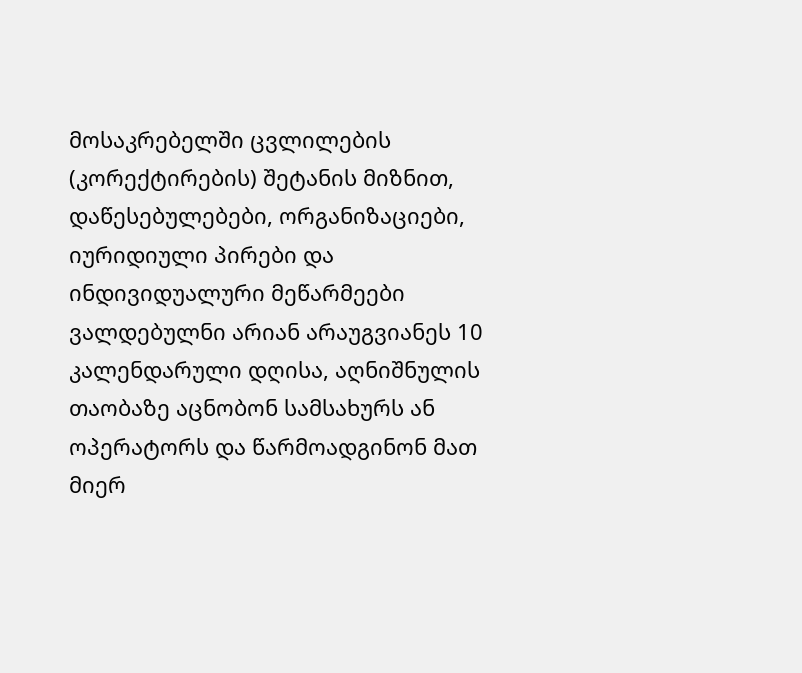მოსაკრებელში ცვლილების (კორექტირების) შეტანის მიზნით, დაწესებულებები, ორგანიზაციები, იურიდიული პირები და ინდივიდუალური მეწარმეები ვალდებულნი არიან არაუგვიანეს 10 კალენდარული დღისა, აღნიშნულის თაობაზე აცნობონ სამსახურს ან ოპერატორს და წარმოადგინონ მათ მიერ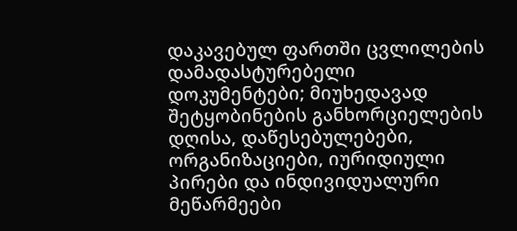დაკავებულ ფართში ცვლილების დამადასტურებელი დოკუმენტები; მიუხედავად შეტყობინების განხორციელების დღისა, დაწესებულებები, ორგანიზაციები, იურიდიული პირები და ინდივიდუალური მეწარმეები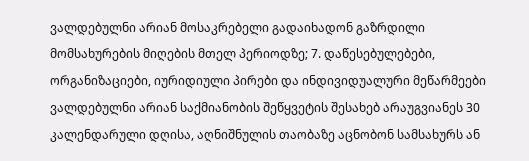ვალდებულნი არიან მოსაკრებელი გადაიხადონ გაზრდილი მომსახურების მიღების მთელ პერიოდზე; 7. დაწესებულებები, ორგანიზაციები, იურიდიული პირები და ინდივიდუალური მეწარმეები ვალდებულნი არიან საქმიანობის შეწყვეტის შესახებ არაუგვიანეს 30 კალენდარული დღისა, აღნიშნულის თაობაზე აცნობონ სამსახურს ან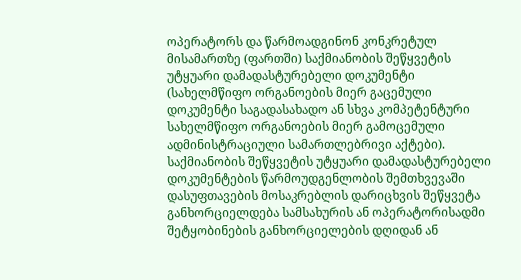ოპერატორს და წარმოადგინონ კონკრეტულ მისამართზე (ფართში) საქმიანობის შეწყვეტის უტყუარი დამადასტურებელი დოკუმენტი (სახელმწიფო ორგანოების მიერ გაცემული დოკუმენტი საგადასახადო ან სხვა კომპეტენტური სახელმწიფო ორგანოების მიერ გამოცემული ადმინისტრაციული სამართლებრივი აქტები). საქმიანობის შეწყვეტის უტყუარი დამადასტურებელი დოკუმენტების წარმოუდგენლობის შემთხვევაში დასუფთავების მოსაკრებლის დარიცხვის შეწყვეტა განხორციელდება სამსახურის ან ოპერატორისადმი შეტყობინების განხორციელების დღიდან ან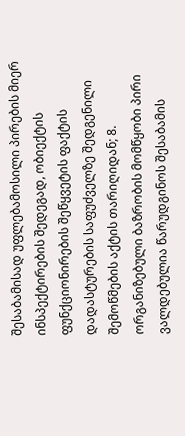შესაბამისად უფლებამოსილი პირების მიერ ინსპექტირების შედეგად, ობიექტის ფუნქციონირების შეწყვეტის ფაქტის დადასტურების საფუძველზე შედგენილი შემოწმების აქტის თარიღიდან; 8. ორგანიზებული ბაზრობის მომწყობი პირი ვალდებულია წარუდგინოს შესაბამის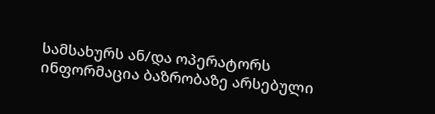სამსახურს ან/და ოპერატორს ინფორმაცია ბაზრობაზე არსებული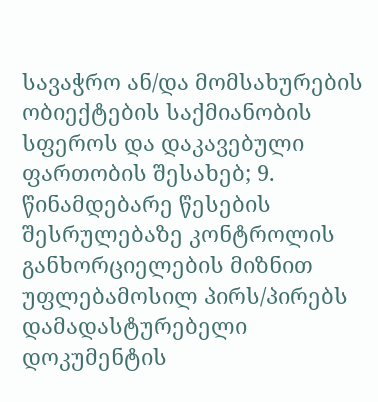სავაჭრო ან/და მომსახურების ობიექტების საქმიანობის სფეროს და დაკავებული ფართობის შესახებ; 9. წინამდებარე წესების შესრულებაზე კონტროლის განხორციელების მიზნით უფლებამოსილ პირს/პირებს დამადასტურებელი დოკუმენტის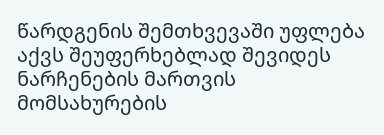წარდგენის შემთხვევაში უფლება აქვს შეუფერხებლად შევიდეს ნარჩენების მართვის მომსახურების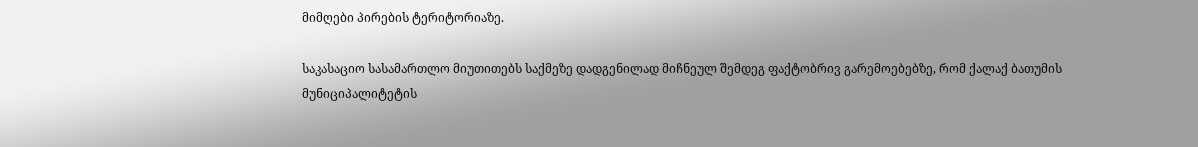მიმღები პირების ტერიტორიაზე.

საკასაციო სასამართლო მიუთითებს საქმეზე დადგენილად მიჩნეულ შემდეგ ფაქტობრივ გარემოებებზე, რომ ქალაქ ბათუმის მუნიციპალიტეტის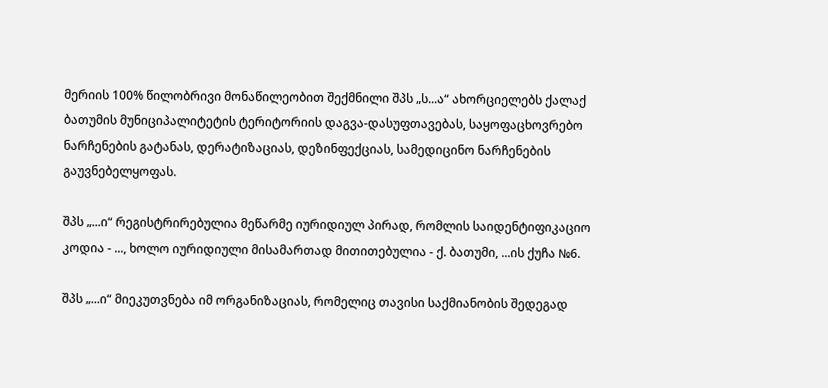მერიის 100% წილობრივი მონაწილეობით შექმნილი შპს „ს...ა“ ახორციელებს ქალაქ ბათუმის მუნიციპალიტეტის ტერიტორიის დაგვა-დასუფთავებას, საყოფაცხოვრებო ნარჩენების გატანას, დერატიზაციას, დეზინფექციას, სამედიცინო ნარჩენების გაუვნებელყოფას.

შპს „...ი“ რეგისტრირებულია მეწარმე იურიდიულ პირად, რომლის საიდენტიფიკაციო კოდია - ..., ხოლო იურიდიული მისამართად მითითებულია - ქ. ბათუმი, ...ის ქუჩა №6.

შპს „...ი“ მიეკუთვნება იმ ორგანიზაციას, რომელიც თავისი საქმიანობის შედეგად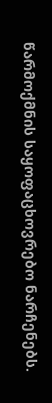წარმოქმნის საყოფაცხოვრებო ნარჩენებს.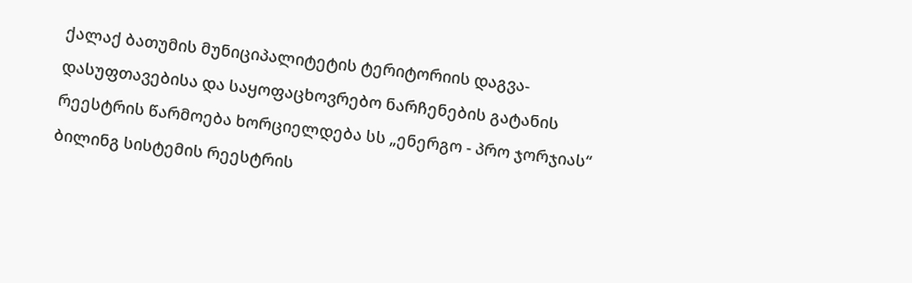ქალაქ ბათუმის მუნიციპალიტეტის ტერიტორიის დაგვა-დასუფთავებისა და საყოფაცხოვრებო ნარჩენების გატანის რეესტრის წარმოება ხორციელდება სს „ენერგო - პრო ჯორჯიას“ ბილინგ სისტემის რეესტრის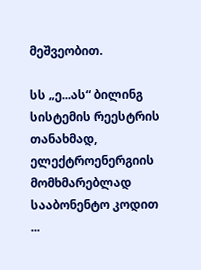მეშვეობით.

სს „ე...ას“ ბილინგ სისტემის რეესტრის თანახმად, ელექტროენერგიის მომხმარებლად სააბონენტო კოდით ...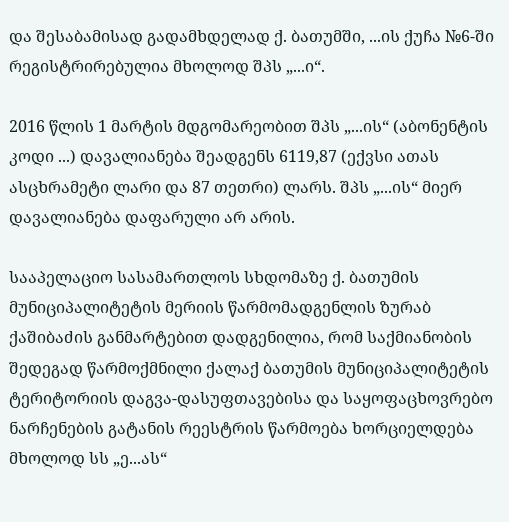და შესაბამისად გადამხდელად ქ. ბათუმში, ...ის ქუჩა №6-ში რეგისტრირებულია მხოლოდ შპს „...ი“.

2016 წლის 1 მარტის მდგომარეობით შპს „...ის“ (აბონენტის კოდი ...) დავალიანება შეადგენს 6119,87 (ექვსი ათას ასცხრამეტი ლარი და 87 თეთრი) ლარს. შპს „...ის“ მიერ დავალიანება დაფარული არ არის.

სააპელაციო სასამართლოს სხდომაზე ქ. ბათუმის მუნიციპალიტეტის მერიის წარმომადგენლის ზურაბ ქაშიბაძის განმარტებით დადგენილია, რომ საქმიანობის შედეგად წარმოქმნილი ქალაქ ბათუმის მუნიციპალიტეტის ტერიტორიის დაგვა-დასუფთავებისა და საყოფაცხოვრებო ნარჩენების გატანის რეესტრის წარმოება ხორციელდება მხოლოდ სს „ე...ას“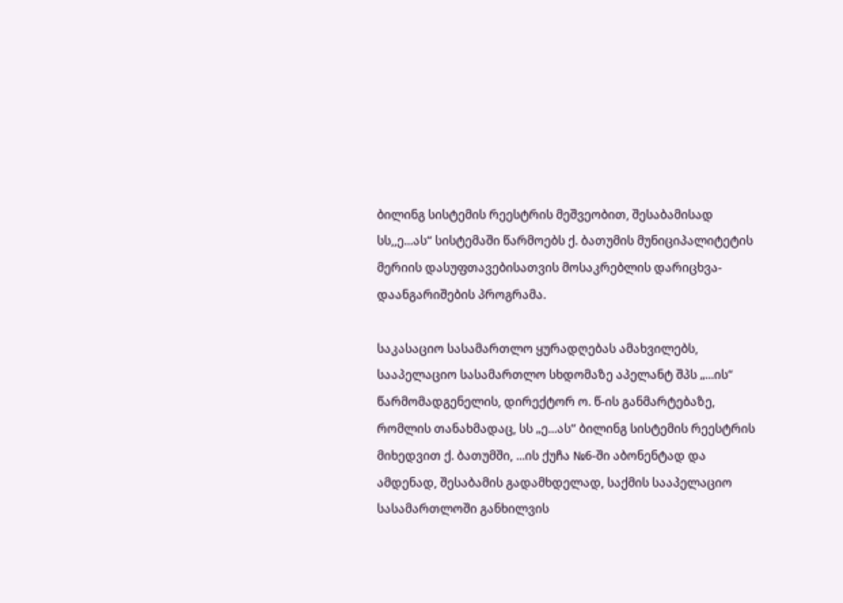ბილინგ სისტემის რეესტრის მეშვეობით, შესაბამისად სს,,ე...ას“ სისტემაში წარმოებს ქ. ბათუმის მუნიციპალიტეტის მერიის დასუფთავებისათვის მოსაკრებლის დარიცხვა-დაანგარიშების პროგრამა.

საკასაციო სასამართლო ყურადღებას ამახვილებს, სააპელაციო სასამართლო სხდომაზე აპელანტ შპს „...ის“ წარმომადგენელის, დირექტორ ო. წ-ის განმარტებაზე, რომლის თანახმადაც, სს „ე...ას“ ბილინგ სისტემის რეესტრის მიხედვით ქ. ბათუმში, ...ის ქუჩა №6-ში აბონენტად და ამდენად, შესაბამის გადამხდელად, საქმის სააპელაციო სასამართლოში განხილვის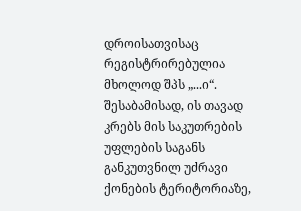დროისათვისაც რეგისტრირებულია მხოლოდ შპს „...ი“. შესაბამისად, ის თავად კრებს მის საკუთრების უფლების საგანს განკუთვნილ უძრავი ქონების ტერიტორიაზე,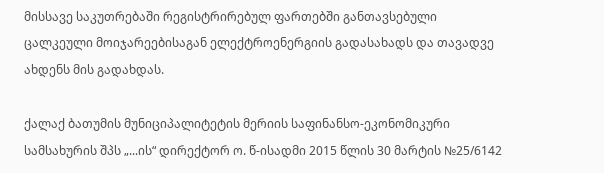მისსავე საკუთრებაში რეგისტრირებულ ფართებში განთავსებული ცალკეული მოიჯარეებისაგან ელექტროენერგიის გადასახადს და თავადვე ახდენს მის გადახდას.

ქალაქ ბათუმის მუნიციპალიტეტის მერიის საფინანსო-ეკონომიკური სამსახურის შპს „...ის“ დირექტორ ო. წ-ისადმი 2015 წლის 30 მარტის №25/6142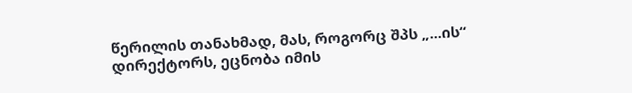წერილის თანახმად, მას, როგორც შპს „...ის“ დირექტორს, ეცნობა იმის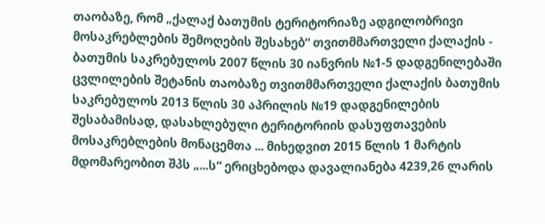თაობაზე, რომ „ქალაქ ბათუმის ტერიტორიაზე ადგილობრივი მოსაკრებლების შემოღების შესახებ“ თვითმმართველი ქალაქის - ბათუმის საკრებულოს 2007 წლის 30 იანვრის №1-5 დადგენილებაში ცვლილების შეტანის თაობაზე თვითმმართველი ქალაქის ბათუმის საკრებულოს 2013 წლის 30 აპრილის №19 დადგენილების შესაბამისად, დასახლებული ტერიტორიის დასუფთავების მოსაკრებლების მონაცემთა ... მიხედვით 2015 წლის 1 მარტის მდომარეობით შპს „...ს“ ერიცხებოდა დავალიანება 4239,26 ლარის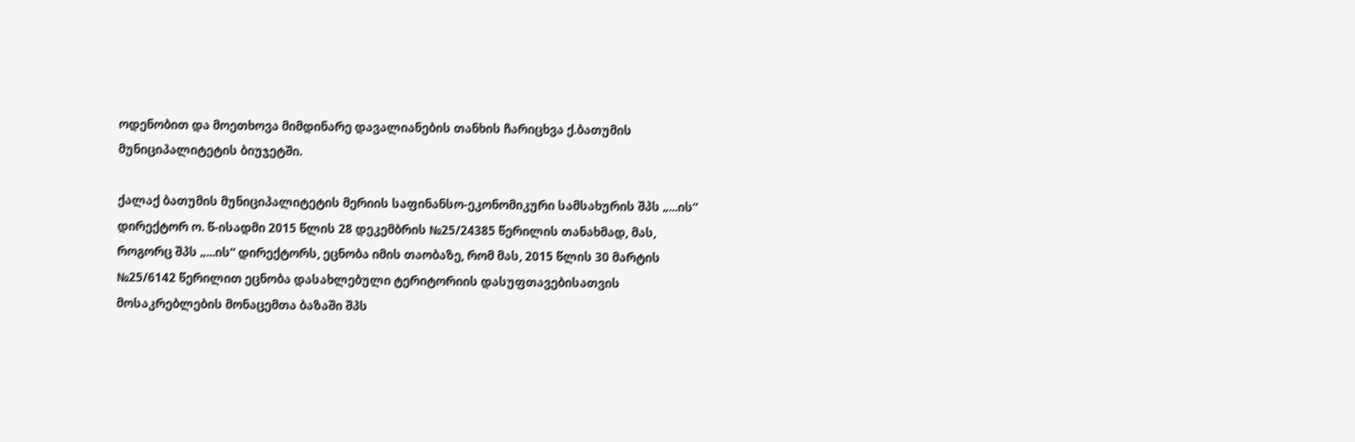ოდენობით და მოეთხოვა მიმდინარე დავალიანების თანხის ჩარიცხვა ქ.ბათუმის მუნიციპალიტეტის ბიუჯეტში.

ქალაქ ბათუმის მუნიციპალიტეტის მერიის საფინანსო-ეკონომიკური სამსახურის შპს „...ის“ დირექტორ ო. წ-ისადმი 2015 წლის 28 დეკემბრის №25/24385 წერილის თანახმად, მას, როგორც შპს „...ის“ დირექტორს, ეცნობა იმის თაობაზე, რომ მას, 2015 წლის 30 მარტის №25/6142 წერილით ეცნობა დასახლებული ტერიტორიის დასუფთავებისათვის მოსაკრებლების მონაცემთა ბაზაში შპს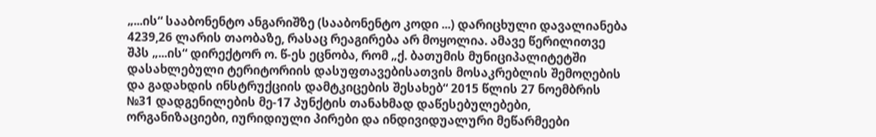„...ის“ სააბონენტო ანგარიშზე (სააბონენტო კოდი ...) დარიცხული დავალიანება 4239,26 ლარის თაობაზე, რასაც რეაგირება არ მოყოლია. ამავე წერილითვე შპს „...ის“ დირექტორ ო. წ-ეს ეცნობა, რომ „ქ. ბათუმის მუნიციპალიტეტში დასახლებული ტერიტორიის დასუფთავებისათვის მოსაკრებლის შემოღების და გადახდის ინსტრუქციის დამტკიცების შესახებ“ 2015 წლის 27 ნოემბრის №31 დადგენილების მე-17 პუნქტის თანახმად დაწესებულებები, ორგანიზაციები, იურიდიული პირები და ინდივიდუალური მეწარმეები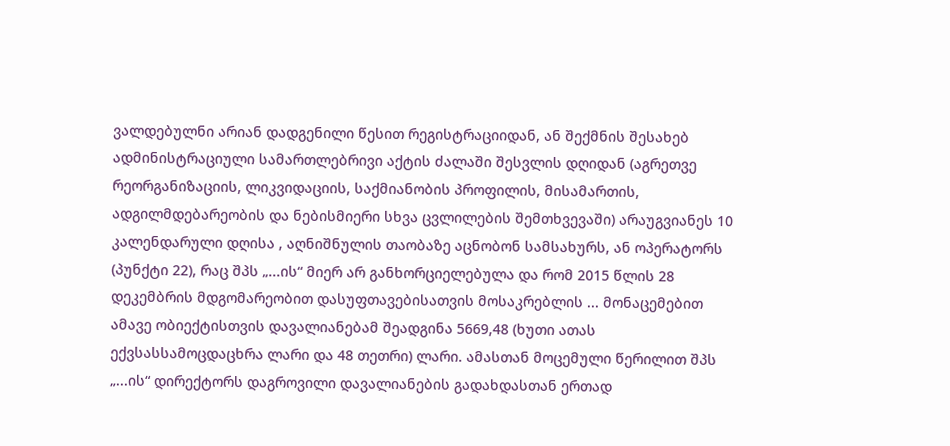ვალდებულნი არიან დადგენილი წესით რეგისტრაციიდან, ან შექმნის შესახებ ადმინისტრაციული სამართლებრივი აქტის ძალაში შესვლის დღიდან (აგრეთვე რეორგანიზაციის, ლიკვიდაციის, საქმიანობის პროფილის, მისამართის, ადგილმდებარეობის და ნებისმიერი სხვა ცვლილების შემთხვევაში) არაუგვიანეს 10 კალენდარული დღისა , აღნიშნულის თაობაზე აცნობონ სამსახურს, ან ოპერატორს (პუნქტი 22), რაც შპს „...ის“ მიერ არ განხორციელებულა და რომ 2015 წლის 28 დეკემბრის მდგომარეობით დასუფთავებისათვის მოსაკრებლის ... მონაცემებით ამავე ობიექტისთვის დავალიანებამ შეადგინა 5669,48 (ხუთი ათას ექვსასსამოცდაცხრა ლარი და 48 თეთრი) ლარი. ამასთან მოცემული წერილით შპს „...ის“ დირექტორს დაგროვილი დავალიანების გადახდასთან ერთად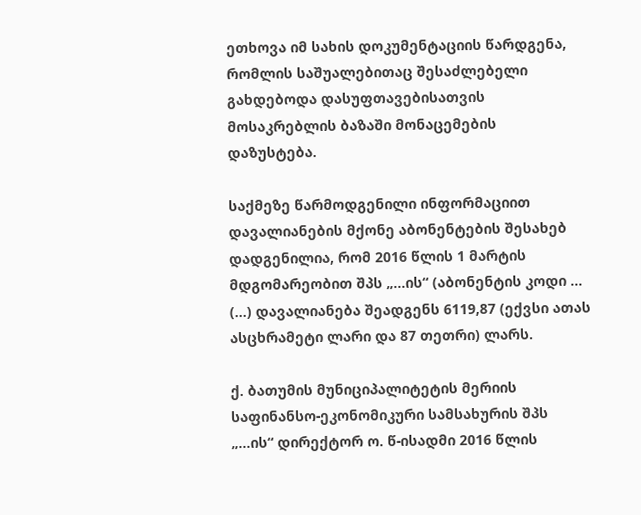ეთხოვა იმ სახის დოკუმენტაციის წარდგენა, რომლის საშუალებითაც შესაძლებელი გახდებოდა დასუფთავებისათვის მოსაკრებლის ბაზაში მონაცემების დაზუსტება.

საქმეზე წარმოდგენილი ინფორმაციით დავალიანების მქონე აბონენტების შესახებ დადგენილია, რომ 2016 წლის 1 მარტის მდგომარეობით შპს „...ის“ (აბონენტის კოდი ... (…) დავალიანება შეადგენს 6119,87 (ექვსი ათას ასცხრამეტი ლარი და 87 თეთრი) ლარს.

ქ. ბათუმის მუნიციპალიტეტის მერიის საფინანსო-ეკონომიკური სამსახურის შპს „...ის“ დირექტორ ო. წ-ისადმი 2016 წლის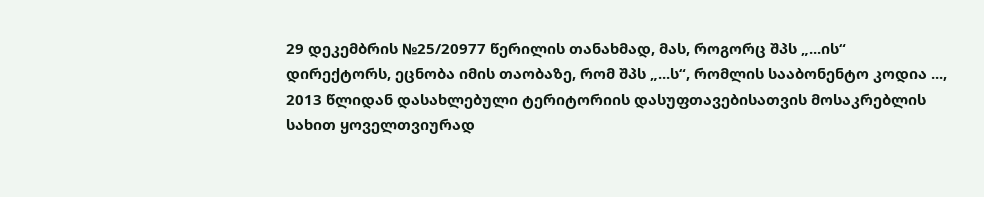29 დეკემბრის №25/20977 წერილის თანახმად, მას, როგორც შპს „...ის“ დირექტორს, ეცნობა იმის თაობაზე, რომ შპს „...ს“, რომლის სააბონენტო კოდია ..., 2013 წლიდან დასახლებული ტერიტორიის დასუფთავებისათვის მოსაკრებლის სახით ყოველთვიურად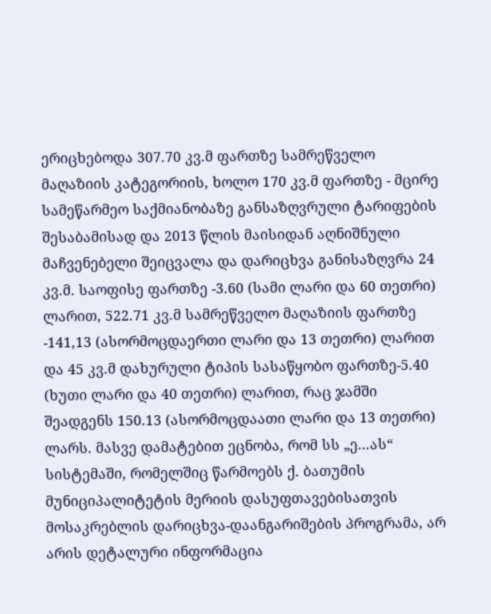ერიცხებოდა 307.70 კვ.მ ფართზე სამრეწველო მაღაზიის კატეგორიის, ხოლო 170 კვ.მ ფართზე - მცირე სამეწარმეო საქმიანობაზე განსაზღვრული ტარიფების შესაბამისად და 2013 წლის მაისიდან აღნიშნული მაჩვენებელი შეიცვალა და დარიცხვა განისაზღვრა 24 კვ.მ. საოფისე ფართზე -3.60 (სამი ლარი და 60 თეთრი) ლარით, 522.71 კვ.მ სამრეწველო მაღაზიის ფართზე -141,13 (ასორმოცდაერთი ლარი და 13 თეთრი) ლარით და 45 კვ.მ დახურული ტიპის სასაწყობო ფართზე-5.40 (ხუთი ლარი და 40 თეთრი) ლარით, რაც ჯამში შეადგენს 150.13 (ასორმოცდაათი ლარი და 13 თეთრი) ლარს. მასვე დამატებით ეცნობა, რომ სს „ე...ას“ სისტემაში, რომელშიც წარმოებს ქ. ბათუმის მუნიციპალიტეტის მერიის დასუფთავებისათვის მოსაკრებლის დარიცხვა-დაანგარიშების პროგრამა, არ არის დეტალური ინფორმაცია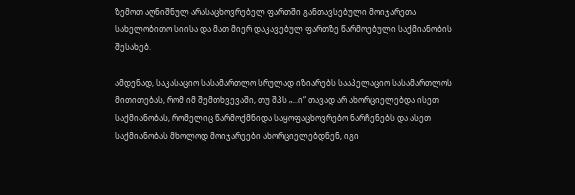ზემოთ აღნიშნულ არასაცხოვრებელ ფართში განთავსებული მოიჯარეთა სახელობითო სიისა და მათ მიერ დაკავებულ ფართზე წარმოებული საქმიანობის შესახებ.

ამდენად, საკასაციო სასამართლო სრულად იზიარებს სააპელაციო სასამართლოს მითითებას, რომ იმ შემთხვევაში, თუ შპს „...ი“ თავად არ ახორციელებდა ისეთ საქმიანობას, რომელიც წარმოქმნიდა საყოფაცხოვრებო ნარჩენებს და ასეთ საქმიანობას მხოლოდ მოიჯარეები ახორციელებდნენ, იგი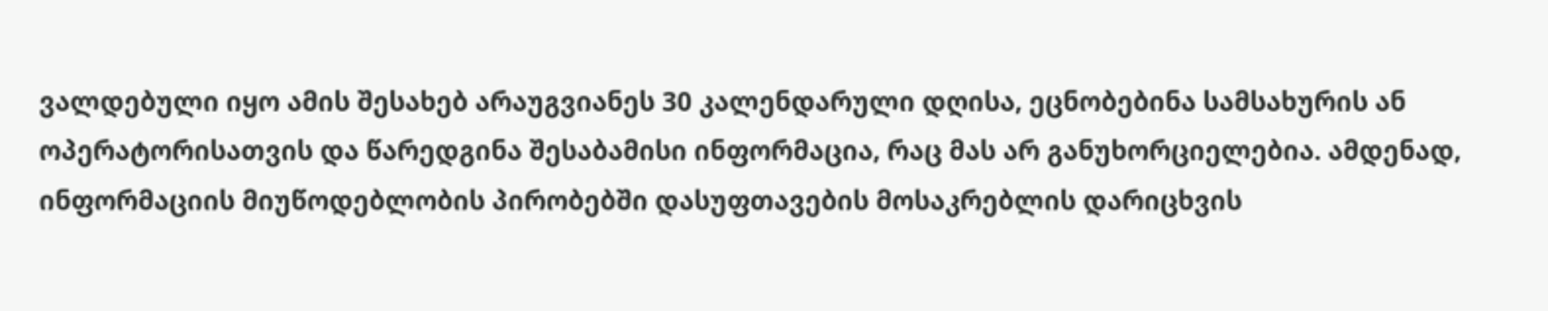ვალდებული იყო ამის შესახებ არაუგვიანეს 30 კალენდარული დღისა, ეცნობებინა სამსახურის ან ოპერატორისათვის და წარედგინა შესაბამისი ინფორმაცია, რაც მას არ განუხორციელებია. ამდენად, ინფორმაციის მიუწოდებლობის პირობებში დასუფთავების მოსაკრებლის დარიცხვის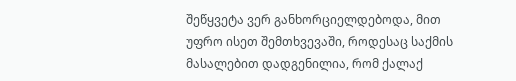შეწყვეტა ვერ განხორციელდებოდა, მით უფრო ისეთ შემთხვევაში, როდესაც საქმის მასალებით დადგენილია, რომ ქალაქ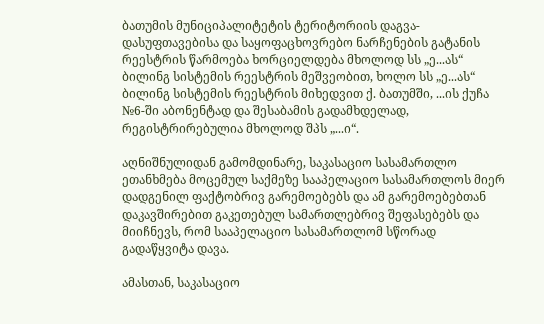ბათუმის მუნიციპალიტეტის ტერიტორიის დაგვა-დასუფთავებისა და საყოფაცხოვრებო ნარჩენების გატანის რეესტრის წარმოება ხორციელდება მხოლოდ სს „ე...ას“ ბილინგ სისტემის რეესტრის მეშვეობით, ხოლო სს „ე...ას“ ბილინგ სისტემის რეესტრის მიხედვით ქ. ბათუმში, ...ის ქუჩა №6-ში აბონენტად და შესაბამის გადამხდელად, რეგისტრირებულია მხოლოდ შპს „...ი“.

აღნიშნულიდან გამომდინარე, საკასაციო სასამართლო ეთანხმება მოცემულ საქმეზე სააპელაციო სასამართლოს მიერ დადგენილ ფაქტობრივ გარემოებებს და ამ გარემოებებთან დაკავშირებით გაკეთებულ სამართლებრივ შეფასებებს და მიიჩნევს, რომ სააპელაციო სასამართლომ სწორად გადაწყვიტა დავა.

ამასთან, საკასაციო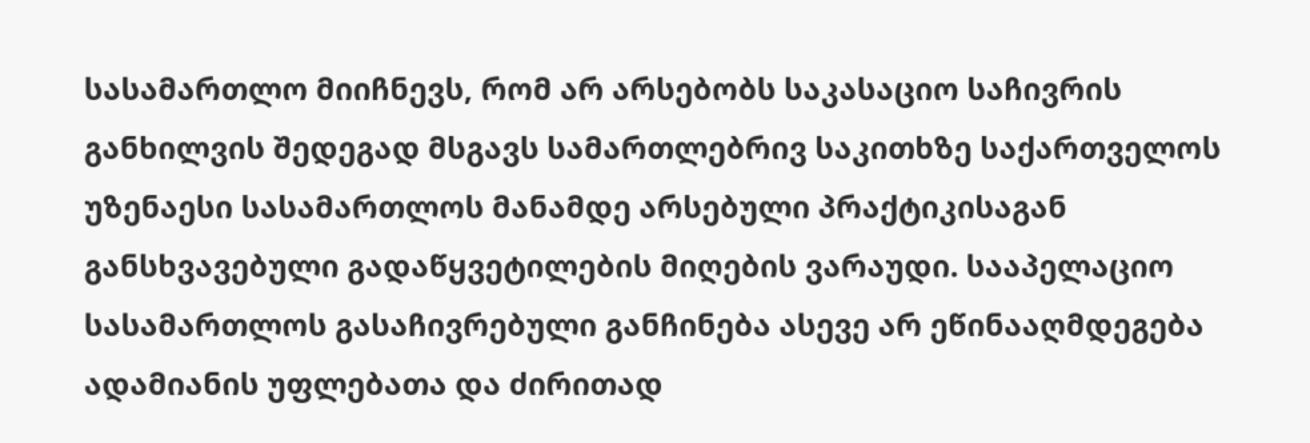სასამართლო მიიჩნევს, რომ არ არსებობს საკასაციო საჩივრის განხილვის შედეგად მსგავს სამართლებრივ საკითხზე საქართველოს უზენაესი სასამართლოს მანამდე არსებული პრაქტიკისაგან განსხვავებული გადაწყვეტილების მიღების ვარაუდი. სააპელაციო სასამართლოს გასაჩივრებული განჩინება ასევე არ ეწინააღმდეგება ადამიანის უფლებათა და ძირითად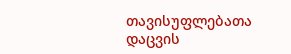თავისუფლებათა დაცვის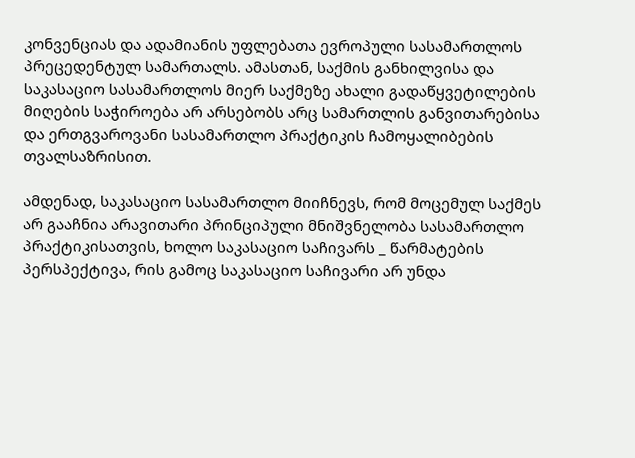კონვენციას და ადამიანის უფლებათა ევროპული სასამართლოს პრეცედენტულ სამართალს. ამასთან, საქმის განხილვისა და საკასაციო სასამართლოს მიერ საქმეზე ახალი გადაწყვეტილების მიღების საჭიროება არ არსებობს არც სამართლის განვითარებისა და ერთგვაროვანი სასამართლო პრაქტიკის ჩამოყალიბების თვალსაზრისით.

ამდენად, საკასაციო სასამართლო მიიჩნევს, რომ მოცემულ საქმეს არ გააჩნია არავითარი პრინციპული მნიშვნელობა სასამართლო პრაქტიკისათვის, ხოლო საკასაციო საჩივარს _ წარმატების პერსპექტივა, რის გამოც საკასაციო საჩივარი არ უნდა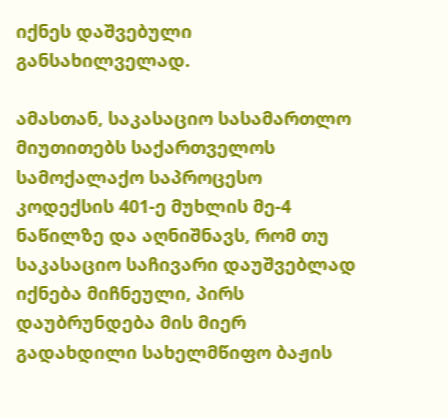იქნეს დაშვებული განსახილველად.

ამასთან, საკასაციო სასამართლო მიუთითებს საქართველოს სამოქალაქო საპროცესო კოდექსის 401-ე მუხლის მე-4 ნაწილზე და აღნიშნავს, რომ თუ საკასაციო საჩივარი დაუშვებლად იქნება მიჩნეული, პირს დაუბრუნდება მის მიერ გადახდილი სახელმწიფო ბაჟის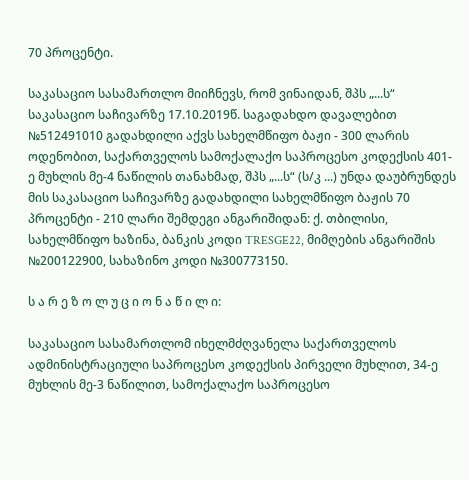70 პროცენტი.

საკასაციო სასამართლო მიიჩნევს, რომ ვინაიდან, შპს „...ს“ საკასაციო საჩივარზე 17.10.2019წ. საგადახდო დავალებით №512491010 გადახდილი აქვს სახელმწიფო ბაჟი - 300 ლარის ოდენობით, საქართველოს სამოქალაქო საპროცესო კოდექსის 401-ე მუხლის მე-4 ნაწილის თანახმად, შპს „...ს“ (ს/კ ...) უნდა დაუბრუნდეს მის საკასაციო საჩივარზე გადახდილი სახელმწიფო ბაჟის 70 პროცენტი - 210 ლარი შემდეგი ანგარიშიდან: ქ. თბილისი, სახელმწიფო ხაზინა, ბანკის კოდი TRESGE22, მიმღების ანგარიშის №200122900, სახაზინო კოდი №300773150.

ს ა რ ე ზ ო ლ უ ც ი ო ნ ა წ ი ლ ი:

საკასაციო სასამართლომ იხელმძღვანელა საქართველოს ადმინისტრაციული საპროცესო კოდექსის პირველი მუხლით, 34-ე მუხლის მე-3 ნაწილით, სამოქალაქო საპროცესო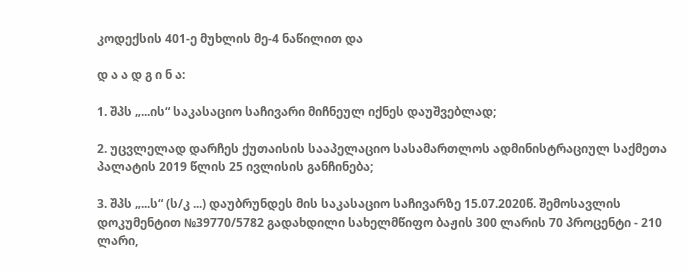კოდექსის 401-ე მუხლის მე-4 ნაწილით და

დ ა ა დ გ ი ნ ა:

1. შპს „...ის“ საკასაციო საჩივარი მიჩნეულ იქნეს დაუშვებლად;

2. უცვლელად დარჩეს ქუთაისის სააპელაციო სასამართლოს ადმინისტრაციულ საქმეთა პალატის 2019 წლის 25 ივლისის განჩინება;

3. შპს „...ს“ (ს/კ ...) დაუბრუნდეს მის საკასაციო საჩივარზე 15.07.2020წ. შემოსავლის დოკუმენტით №39770/5782 გადახდილი სახელმწიფო ბაჟის 300 ლარის 70 პროცენტი - 210 ლარი,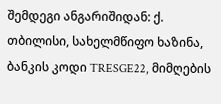შემდეგი ანგარიშიდან: ქ. თბილისი, სახელმწიფო ხაზინა, ბანკის კოდი TRESGE22, მიმღების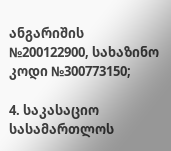ანგარიშის №200122900, სახაზინო კოდი №300773150;

4. საკასაციო სასამართლოს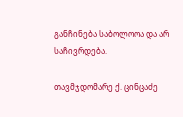განჩინება საბოლოოა და არ საჩივრდება.

თავმჯდომარე ქ. ცინცაძე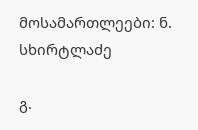მოსამართლეები: ნ. სხირტლაძე

გ.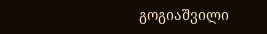გოგიაშვილი